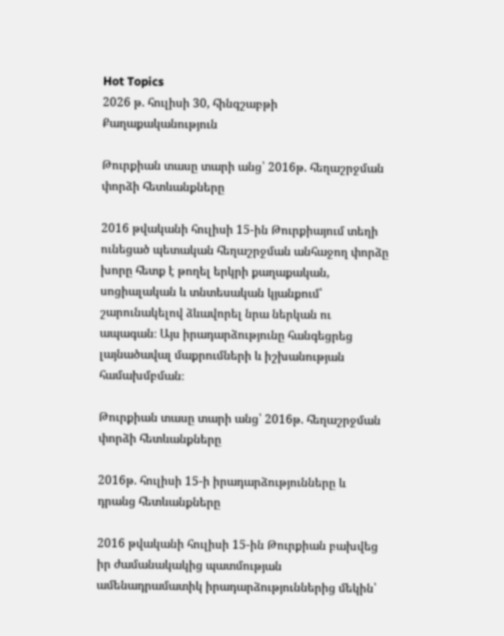Hot Topics
2026 թ. հուլիսի 30, հինգշաբթի
Քաղաքականություն

Թուրքիան տասը տարի անց՝ 2016թ. հեղաշրջման փորձի հետևանքները

2016 թվականի հուլիսի 15-ին Թուրքիայում տեղի ունեցած պետական հեղաշրջման անհաջող փորձը խորը հետք է թողել երկրի քաղաքական, սոցիալական և տնտեսական կյանքում՝ շարունակելով ձևավորել նրա ներկան ու ապագան։ Այս իրադարձությունը հանգեցրեց լայնածավալ մաքրումների և իշխանության համախմբման։

Թուրքիան տասը տարի անց՝ 2016թ. հեղաշրջման փորձի հետևանքները

2016թ. հուլիսի 15-ի իրադարձությունները և դրանց հետևանքները

2016 թվականի հուլիսի 15-ին Թուրքիան բախվեց իր ժամանակակից պատմության ամենադրամատիկ իրադարձություններից մեկին՝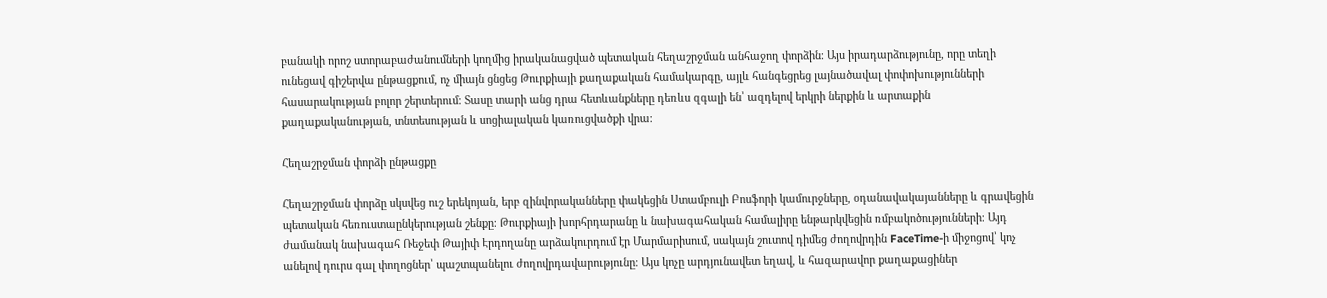բանակի որոշ ստորաբաժանումների կողմից իրականացված պետական հեղաշրջման անհաջող փորձին։ Այս իրադարձությունը, որը տեղի ունեցավ գիշերվա ընթացքում, ոչ միայն ցնցեց Թուրքիայի քաղաքական համակարգը, այլև հանգեցրեց լայնածավալ փոփոխությունների հասարակության բոլոր շերտերում։ Տասը տարի անց դրա հետևանքները դեռևս զգալի են՝ ազդելով երկրի ներքին և արտաքին քաղաքականության, տնտեսության և սոցիալական կառուցվածքի վրա։

Հեղաշրջման փորձի ընթացքը

Հեղաշրջման փորձը սկսվեց ուշ երեկոյան, երբ զինվորականները փակեցին Ստամբուլի Բոսֆորի կամուրջները, օդանավակայանները և գրավեցին պետական հեռուստաընկերության շենքը։ Թուրքիայի խորհրդարանը և նախագահական համալիրը ենթարկվեցին ռմբակոծությունների։ Այդ ժամանակ նախագահ Ռեջեփ Թայիփ Էրդողանը արձակուրդում էր Մարմարիսում, սակայն շուտով դիմեց ժողովրդին FaceTime-ի միջոցով՝ կոչ անելով դուրս գալ փողոցներ՝ պաշտպանելու ժողովրդավարությունը։ Այս կոչը արդյունավետ եղավ, և հազարավոր քաղաքացիներ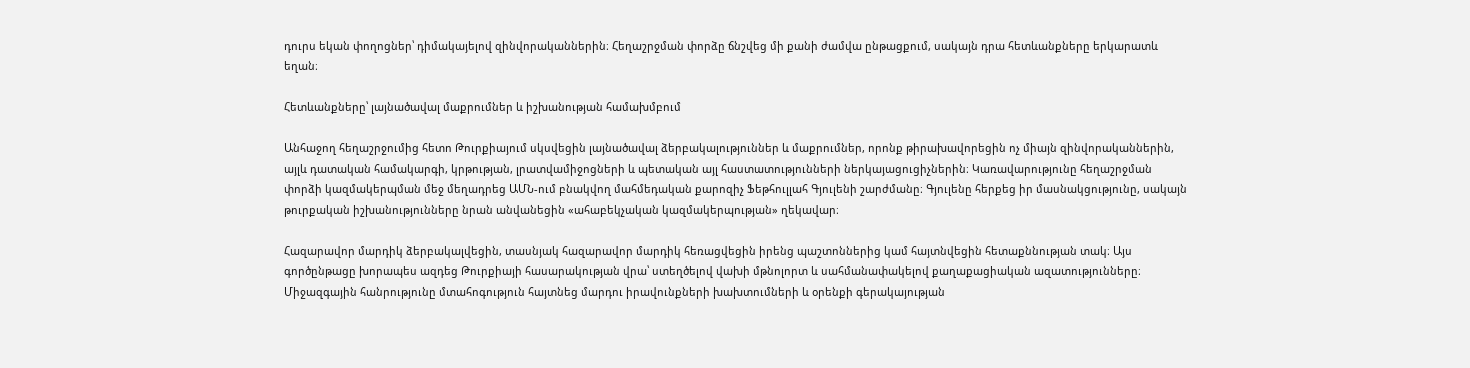դուրս եկան փողոցներ՝ դիմակայելով զինվորականներին։ Հեղաշրջման փորձը ճնշվեց մի քանի ժամվա ընթացքում, սակայն դրա հետևանքները երկարատև եղան։

Հետևանքները՝ լայնածավալ մաքրումներ և իշխանության համախմբում

Անհաջող հեղաշրջումից հետո Թուրքիայում սկսվեցին լայնածավալ ձերբակալություններ և մաքրումներ, որոնք թիրախավորեցին ոչ միայն զինվորականներին, այլև դատական համակարգի, կրթության, լրատվամիջոցների և պետական այլ հաստատությունների ներկայացուցիչներին։ Կառավարությունը հեղաշրջման փորձի կազմակերպման մեջ մեղադրեց ԱՄՆ-ում բնակվող մահմեդական քարոզիչ Ֆեթհուլլահ Գյուլենի շարժմանը։ Գյուլենը հերքեց իր մասնակցությունը, սակայն թուրքական իշխանությունները նրան անվանեցին «ահաբեկչական կազմակերպության» ղեկավար։

Հազարավոր մարդիկ ձերբակալվեցին, տասնյակ հազարավոր մարդիկ հեռացվեցին իրենց պաշտոններից կամ հայտնվեցին հետաքննության տակ։ Այս գործընթացը խորապես ազդեց Թուրքիայի հասարակության վրա՝ ստեղծելով վախի մթնոլորտ և սահմանափակելով քաղաքացիական ազատությունները։ Միջազգային հանրությունը մտահոգություն հայտնեց մարդու իրավունքների խախտումների և օրենքի գերակայության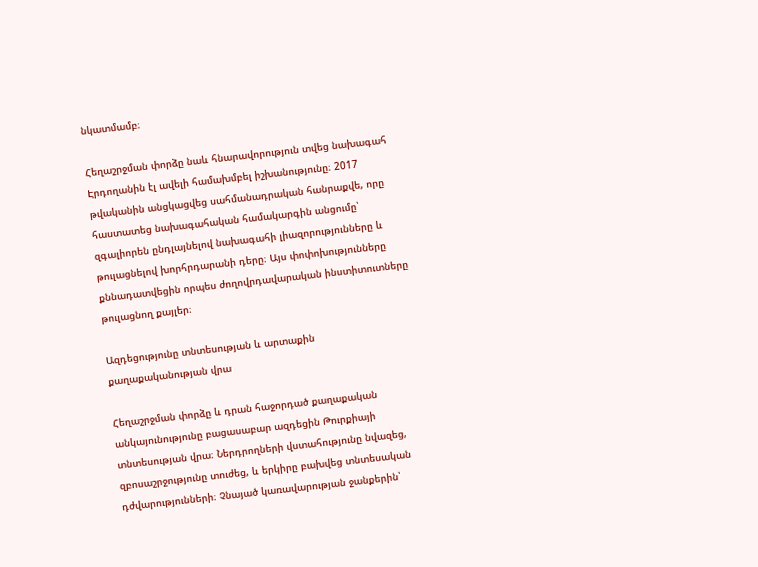նկատմամբ։

Հեղաշրջման փորձը նաև հնարավորություն տվեց նախագահ Էրդողանին էլ ավելի համախմբել իշխանությունը։ 2017 թվականին անցկացվեց սահմանադրական հանրաքվե, որը հաստատեց նախագահական համակարգին անցումը՝ զգալիորեն ընդլայնելով նախագահի լիազորությունները և թուլացնելով խորհրդարանի դերը։ Այս փոփոխությունները քննադատվեցին որպես ժողովրդավարական ինստիտուտները թուլացնող քայլեր։

Ազդեցությունը տնտեսության և արտաքին քաղաքականության վրա

Հեղաշրջման փորձը և դրան հաջորդած քաղաքական անկայունությունը բացասաբար ազդեցին Թուրքիայի տնտեսության վրա։ Ներդրողների վստահությունը նվազեց, զբոսաշրջությունը տուժեց, և երկիրը բախվեց տնտեսական դժվարությունների։ Չնայած կառավարության ջանքերին՝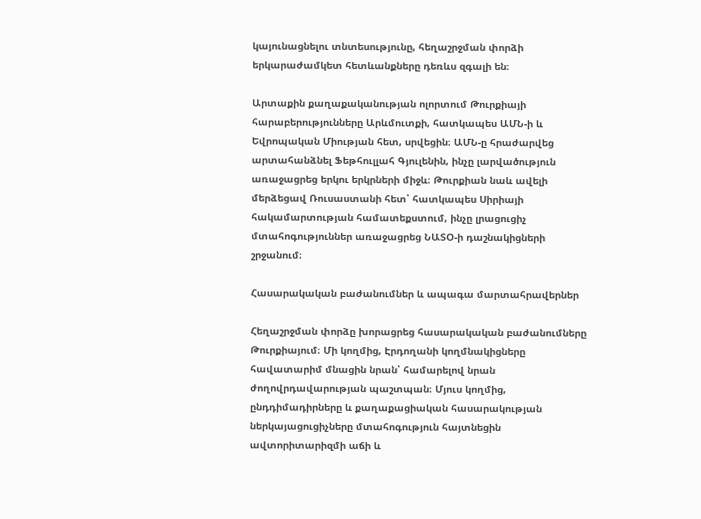կայունացնելու տնտեսությունը, հեղաշրջման փորձի երկարաժամկետ հետևանքները դեռևս զգալի են։

Արտաքին քաղաքականության ոլորտում Թուրքիայի հարաբերությունները Արևմուտքի, հատկապես ԱՄՆ-ի և Եվրոպական Միության հետ, սրվեցին։ ԱՄՆ-ը հրաժարվեց արտահանձնել Ֆեթհուլլահ Գյուլենին, ինչը լարվածություն առաջացրեց երկու երկրների միջև։ Թուրքիան նաև ավելի մերձեցավ Ռուսաստանի հետ՝ հատկապես Սիրիայի հակամարտության համատեքստում, ինչը լրացուցիչ մտահոգություններ առաջացրեց ՆԱՏՕ-ի դաշնակիցների շրջանում։

Հասարակական բաժանումներ և ապագա մարտահրավերներ

Հեղաշրջման փորձը խորացրեց հասարակական բաժանումները Թուրքիայում։ Մի կողմից, Էրդողանի կողմնակիցները հավատարիմ մնացին նրան՝ համարելով նրան ժողովրդավարության պաշտպան։ Մյուս կողմից, ընդդիմադիրները և քաղաքացիական հասարակության ներկայացուցիչները մտահոգություն հայտնեցին ավտորիտարիզմի աճի և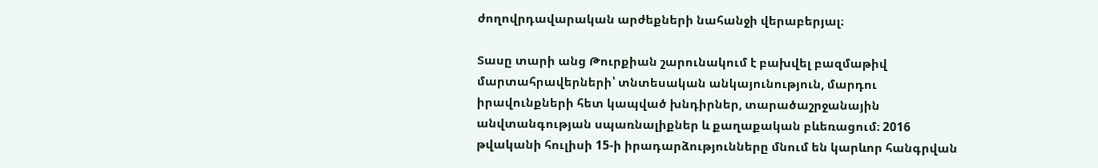ժողովրդավարական արժեքների նահանջի վերաբերյալ։

Տասը տարի անց Թուրքիան շարունակում է բախվել բազմաթիվ մարտահրավերների՝ տնտեսական անկայունություն, մարդու իրավունքների հետ կապված խնդիրներ, տարածաշրջանային անվտանգության սպառնալիքներ և քաղաքական բևեռացում։ 2016 թվականի հուլիսի 15-ի իրադարձությունները մնում են կարևոր հանգրվան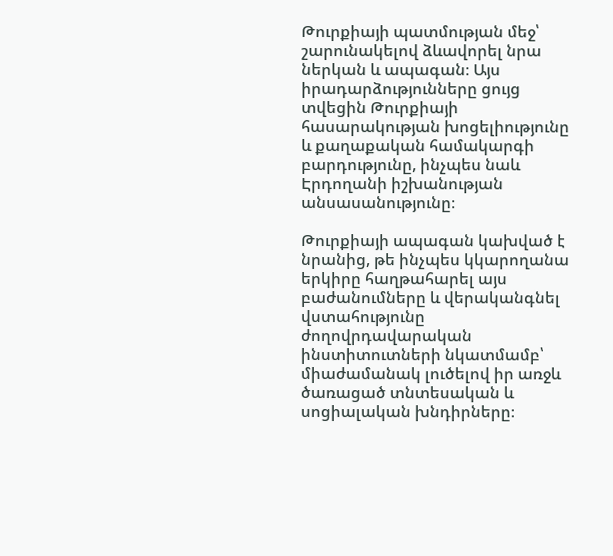Թուրքիայի պատմության մեջ՝ շարունակելով ձևավորել նրա ներկան և ապագան։ Այս իրադարձությունները ցույց տվեցին Թուրքիայի հասարակության խոցելիությունը և քաղաքական համակարգի բարդությունը, ինչպես նաև Էրդողանի իշխանության անսասանությունը։

Թուրքիայի ապագան կախված է նրանից, թե ինչպես կկարողանա երկիրը հաղթահարել այս բաժանումները և վերականգնել վստահությունը ժողովրդավարական ինստիտուտների նկատմամբ՝ միաժամանակ լուծելով իր առջև ծառացած տնտեսական և սոցիալական խնդիրները։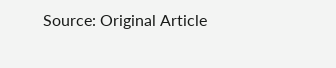Source: Original Article